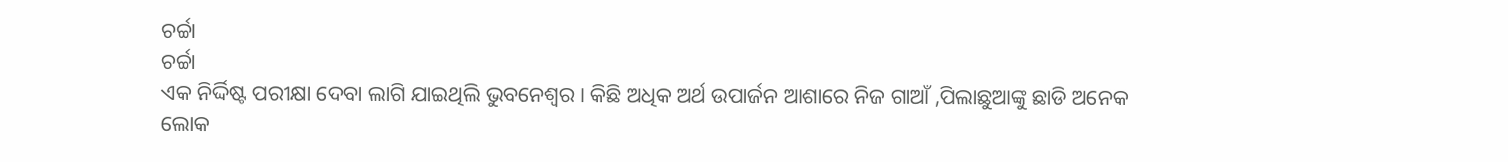ଚର୍ଚ୍ଚା
ଚର୍ଚ୍ଚା
ଏକ ନିର୍ଦ୍ଦିଷ୍ଟ ପରୀକ୍ଷା ଦେବା ଲାଗି ଯାଇଥିଲି ଭୁବନେଶ୍ୱର। କିଛି ଅଧିକ ଅର୍ଥ ଉପାର୍ଜନ ଆଶାରେ ନିଜ ଗାଆଁ ,ପିଲାଛୁଆଙ୍କୁ ଛାଡି ଅନେକ ଲୋକ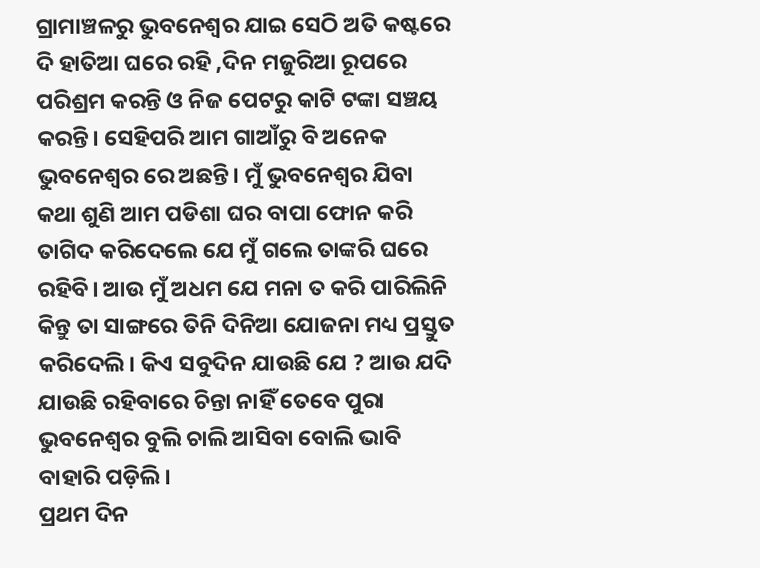ଗ୍ରାମାଞ୍ଚଳରୁ ଭୁବନେଶ୍ୱର ଯାଇ ସେଠି ଅତି କଷ୍ଟରେ ଦି ହାତିଆ ଘରେ ରହି ,ଦିନ ମଜୁରିଆ ରୂପରେ ପରିଶ୍ରମ କରନ୍ତି ଓ ନିଜ ପେଟରୁ କାଟି ଟଙ୍କା ସଞ୍ଚୟ କରନ୍ତି। ସେହିପରି ଆମ ଗାଆଁରୁ ବି ଅନେକ ଭୁବନେଶ୍ୱର ରେ ଅଛନ୍ତି। ମୁଁ ଭୁବନେଶ୍ୱର ଯିବା କଥା ଶୁଣି ଆମ ପଡିଶା ଘର ବାପା ଫୋନ କରି ତାଗିଦ କରିଦେଲେ ଯେ ମୁଁ ଗଲେ ତାଙ୍କରି ଘରେ ରହିବି। ଆଉ ମୁଁ ଅଧମ ଯେ ମନା ତ କରି ପାରିଲିନି କିନ୍ତୁ ତା ସାଙ୍ଗରେ ତିନି ଦିନିଆ ଯୋଜନା ମଧ୍ୟ ପ୍ରସ୍ତୁତ କରିଦେଲି। କିଏ ସବୁଦିନ ଯାଉଛି ଯେ ? ଆଉ ଯଦି ଯାଉଛି ରହିବାରେ ଚିନ୍ତା ନାହିଁ ତେବେ ପୁରା ଭୁବନେଶ୍ୱର ବୁଲି ଚାଲି ଆସିବା ବୋଲି ଭାବି ବାହାରି ପଡ଼ିଲି।
ପ୍ରଥମ ଦିନ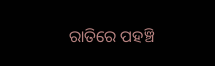ରାତିରେ ପହଞ୍ଚି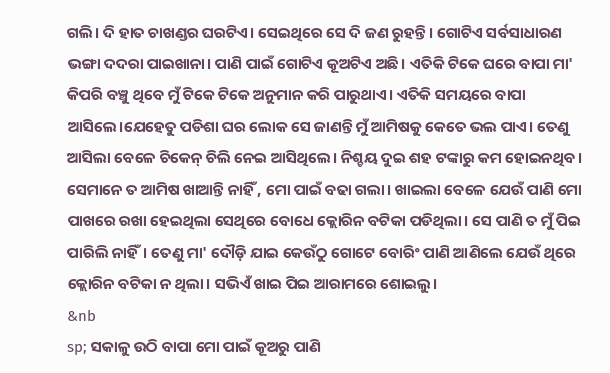ଗଲି। ଦି ହାତ ଚାଖଣ୍ଡର ଘରଟିଏ। ସେଇଥିରେ ସେ ଦି ଜଣ ରୁହନ୍ତି। ଗୋଟିଏ ସର୍ବସାଧାରଣ ଭଙ୍ଗା ଦଦରା ପାଇଖାନା। ପାଣି ପାଇଁ ଗୋଟିଏ କୂଅଟିଏ ଅଛି। ଏତିକି ଟିକେ ଘରେ ବାପା ମା' କିପରି ବଞ୍ଚୁ ଥିବେ ମୁଁ ଟିକେ ଟିକେ ଅନୁମାନ କରି ପାରୁଥାଏ। ଏତିକି ସମୟରେ ବାପା ଆସିଲେ।ଯେହେତୁ ପଡିଶା ଘର ଲୋକ ସେ ଜାଣନ୍ତି ମୁଁ ଆମିଷକୁ କେତେ ଭଲ ପାଏ। ତେଣୁ ଆସିଲା ବେଳେ ଚିକେନ୍ ଚିଲି ନେଇ ଆସିଥିଲେ। ନିଶ୍ଚୟ ଦୁଇ ଶହ ଟଙ୍କାରୁ କମ ହୋଇନଥିବ। ସେମାନେ ତ ଆମିଷ ଖାଆନ୍ତି ନାହିଁ , ମୋ ପାଇଁ ବଢା ଗଲା। ଖାଇଲା ବେଳେ ଯେଉଁ ପାଣି ମୋ ପାଖରେ ରଖା ହେଇଥିଲା ସେଥିରେ ବୋଧେ କ୍ଲୋରିନ ବଟିକା ପଡିଥିଲା। ସେ ପାଣି ତ ମୁଁ ପିଇ ପାରିଲି ନାହିଁ। ତେଣୁ ମା' ଦୌଡ଼ି ଯାଇ କେଉଁଠୁ ଗୋଟେ ବୋରିଂ ପାଣି ଆଣିଲେ ଯେଉଁ ଥିରେ କ୍ଲୋରିନ ବଟିକା ନ ଥିଲା। ସଭିଏଁ ଖାଇ ପିଇ ଆରାମରେ ଶୋଇଲୁ।
&nb
sp; ସକାଳୁ ଉଠି ବାପା ମୋ ପାଇଁ କୂଅରୁ ପାଣି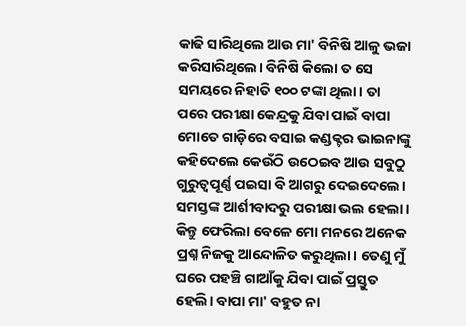କାଢି ସାରିଥିଲେ ଆଉ ମା' ବିନିଷି ଆଳୁ ଭଜା କରିସାରିଥିଲେ। ବିନିଷି କିଲୋ ତ ସେ ସମୟରେ ନିହାତି ୧୦୦ ଟଙ୍କା ଥିଲା। ତା ପରେ ପରୀକ୍ଷା କେନ୍ଦ୍ରକୁ ଯିବା ପାଇଁ ବାପା ମୋତେ ଗାଡ଼ିରେ ବସାଇ କଣ୍ଡକ୍ଟର ଭାଇନାଙ୍କୁ କହିଦେଲେ କେଉଁଠି ଉଠେଇବ ଆଉ ସବୁଠୁ ଗୁରୁତ୍ୱପୂର୍ଣ୍ଣ ପଇସା ବି ଆଗରୁ ଦେଇଦେଲେ। ସମସ୍ତଙ୍କ ଆର୍ଶୀବାଦରୁ ପରୀକ୍ଷା ଭଲ ହେଲା। କିନ୍ତୁ ଫେରିଲା ବେଳେ ମୋ ମନରେ ଅନେକ ପ୍ରଶ୍ନ ନିଜକୁ ଆନ୍ଦୋଳିତ କରୁଥିଲା। ତେଣୁ ମୁଁ ଘରେ ପହଞ୍ଚି ଗାଆଁକୁ ଯିବା ପାଇଁ ପ୍ରସ୍ତୁତ ହେଲି। ବାପା ମା' ବହୁତ ନା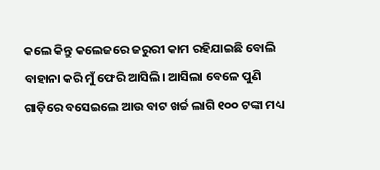କଲେ କିନ୍ତୁ କଲେଜରେ ଜରୁରୀ କାମ ରହିଯାଇଛି ବୋଲି ବାହାନା କରି ମୁଁ ଫେରି ଆସିଲି। ଆସିଲା ବେଳେ ପୁଣି ଗାଡ଼ିରେ ବସେଇଲେ ଆଉ ବାଟ ଖର୍ଚ୍ଚ ଲାଗି ୧୦୦ ଟଙ୍କା ମଧ୍ୟ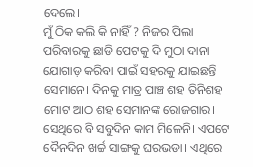ଦେଲେ।
ମୁଁ ଠିକ କଲି କି ନାହିଁ ? ନିଜର ପିଲା ପରିବାରକୁ ଛାଡି ପେଟକୁ ଦି ମୁଠା ଦାନା ଯୋଗାଡ଼ କରିବା ପାଇଁ ସହରକୁ ଯାଇଛନ୍ତି ସେମାନେ। ଦିନକୁ ମାତ୍ର ପାଞ୍ଚ ଶହ ତିନିଶହ ମୋଟ ଆଠ ଶହ ସେମାନଙ୍କ ରୋଜଗାର। ସେଥିରେ ବି ସବୁଦିନ କାମ ମିଳେନି। ଏପଟେ ଦୈନଦିନ ଖର୍ଚ୍ଚ ସାଙ୍ଗକୁ ଘରଭଡା। ଏଥିରେ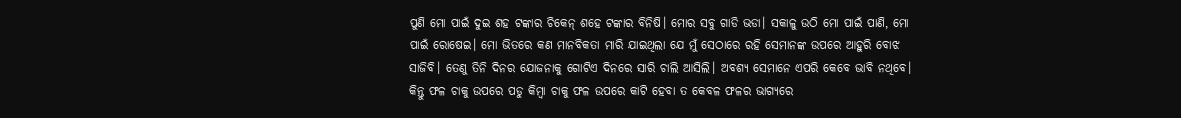ପୁଣି ମୋ ପାଇଁ ଦୁଇ ଶହ ଟଙ୍କାର ଚିକେନ୍ ଶହେ ଟଙ୍କାର ବିନିଷି। ମୋର ସବୁ ଗାଡି ଭଡା। ସକାଳୁ ଉଠି ମୋ ପାଇଁ ପାଣି, ମୋ ପାଇଁ ରୋଷେଇ। ମୋ ଭିତରେ କଣ ମାନବିକତା ମାରି ଯାଇଥିଲା ଯେ ମୁଁ ସେଠାରେ ରହି ସେମାନଙ୍କ ଉପରେ ଆହୁରି ବୋଝ ସାଜିବି। ତେଣୁ ତିନି ଦିନର ଯୋଜନାକୁ ଗୋଟିଏ ଦିନରେ ସାରି ଚାଲି ଆସିଲି। ଅବଶ୍ୟ ସେମାନେ ଏପରି କେବେ ଭାବି ନଥିବେ। କିନ୍ତୁ ଫଳ ଚାକୁ ଉପରେ ପଡୁ କିମ୍ବା ଚାକୁ ଫଳ ଉପରେ କାଟି ହେବା ତ କେବଳ ଫଳର ଭାଗ୍ୟରେ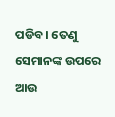ପଡିବ। ତେଣୁ ସେମାନଙ୍କ ଉପରେ ଆଉ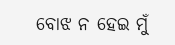ବୋଝ ନ ହେଇ ମୁଁ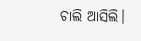ଚାଲି ଆସିଲି।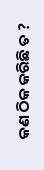କଣ ଠିକ କରିଛି ତ ?